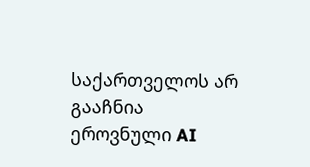საქართველოს არ გააჩნია ეროვნული AI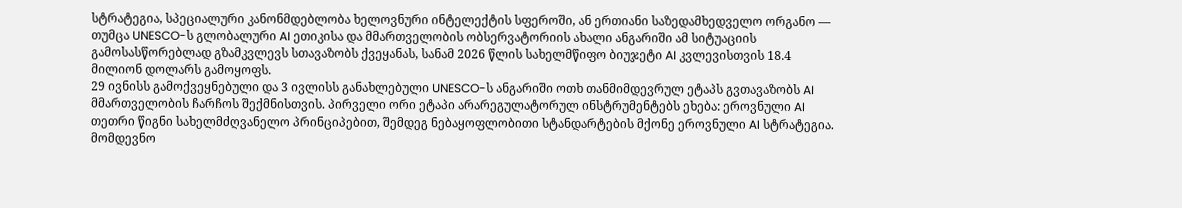სტრატეგია, სპეციალური კანონმდებლობა ხელოვნური ინტელექტის სფეროში, ან ერთიანი საზედამხედველო ორგანო — თუმცა UNESCO-ს გლობალური AI ეთიკისა და მმართველობის ობსერვატორიის ახალი ანგარიში ამ სიტუაციის გამოსასწორებლად გზამკვლევს სთავაზობს ქვეყანას, სანამ 2026 წლის სახელმწიფო ბიუჯეტი AI კვლევისთვის 18.4 მილიონ დოლარს გამოყოფს.
29 ივნისს გამოქვეყნებული და 3 ივლისს განახლებული UNESCO-ს ანგარიში ოთხ თანმიმდევრულ ეტაპს გვთავაზობს AI მმართველობის ჩარჩოს შექმნისთვის. პირველი ორი ეტაპი არარეგულატორულ ინსტრუმენტებს ეხება: ეროვნული AI თეთრი წიგნი სახელმძღვანელო პრინციპებით, შემდეგ ნებაყოფლობითი სტანდარტების მქონე ეროვნული AI სტრატეგია. მომდევნო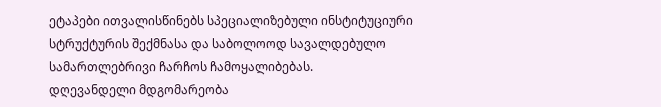ეტაპები ითვალისწინებს სპეციალიზებული ინსტიტუციური სტრუქტურის შექმნასა და საბოლოოდ სავალდებულო სამართლებრივი ჩარჩოს ჩამოყალიბებას.
დღევანდელი მდგომარეობა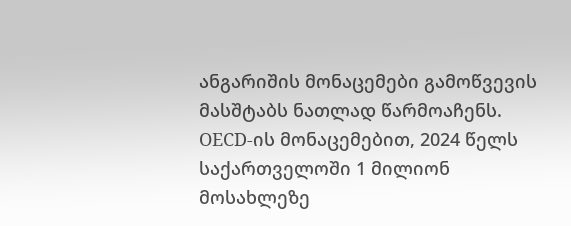ანგარიშის მონაცემები გამოწვევის მასშტაბს ნათლად წარმოაჩენს. OECD-ის მონაცემებით, 2024 წელს საქართველოში 1 მილიონ მოსახლეზე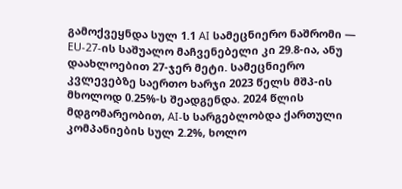გამოქვეყნდა სულ 1.1 AI სამეცნიერო ნაშრომი — EU-27-ის საშუალო მაჩვენებელი კი 29.8-ია, ანუ დაახლოებით 27-ჯერ მეტი. სამეცნიერო კვლევებზე საერთო ხარჯი 2023 წელს მშპ-ის მხოლოდ 0.25%-ს შეადგენდა. 2024 წლის მდგომარეობით, AI-ს სარგებლობდა ქართული კომპანიების სულ 2.2%, ხოლო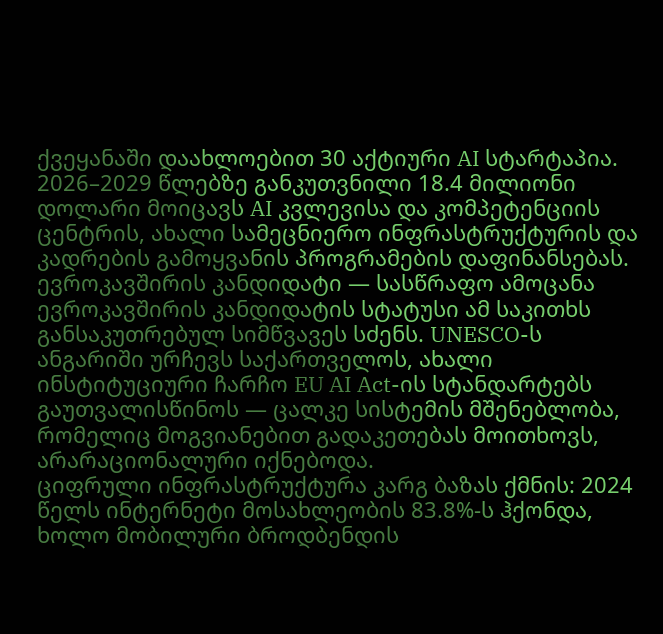ქვეყანაში დაახლოებით 30 აქტიური AI სტარტაპია.
2026–2029 წლებზე განკუთვნილი 18.4 მილიონი დოლარი მოიცავს AI კვლევისა და კომპეტენციის ცენტრის, ახალი სამეცნიერო ინფრასტრუქტურის და კადრების გამოყვანის პროგრამების დაფინანსებას.
ევროკავშირის კანდიდატი — სასწრაფო ამოცანა
ევროკავშირის კანდიდატის სტატუსი ამ საკითხს განსაკუთრებულ სიმწვავეს სძენს. UNESCO-ს ანგარიში ურჩევს საქართველოს, ახალი ინსტიტუციური ჩარჩო EU AI Act-ის სტანდარტებს გაუთვალისწინოს — ცალკე სისტემის მშენებლობა, რომელიც მოგვიანებით გადაკეთებას მოითხოვს, არარაციონალური იქნებოდა.
ციფრული ინფრასტრუქტურა კარგ ბაზას ქმნის: 2024 წელს ინტერნეტი მოსახლეობის 83.8%-ს ჰქონდა, ხოლო მობილური ბროდბენდის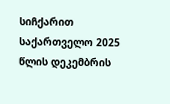სიჩქარით საქართველო 2025 წლის დეკემბრის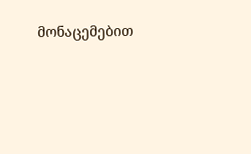მონაცემებით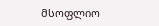მსოფლიო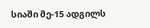სიაში მე-15 ადგილს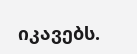იკავებს.